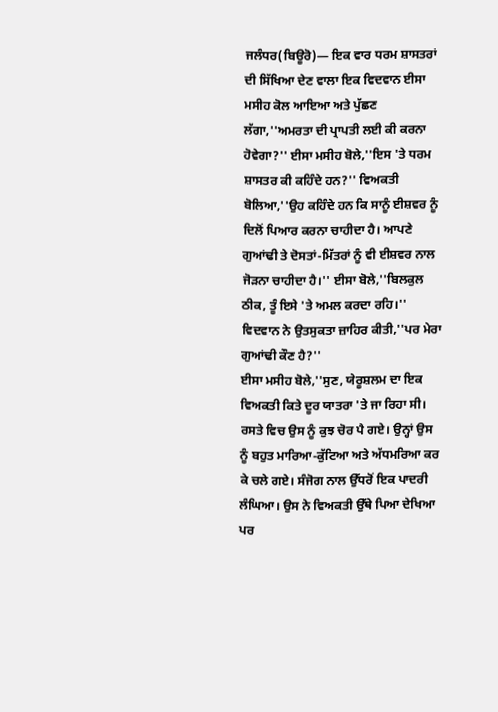ਜਲੰਧਰ(ਬਿਊਰੋ)— ਇਕ ਵਾਰ ਧਰਮ ਸ਼ਾਸਤਰਾਂ ਦੀ ਸਿੱਖਿਆ ਦੇਣ ਵਾਲਾ ਇਕ ਵਿਦਵਾਨ ਈਸਾ ਮਸੀਹ ਕੋਲ ਆਇਆ ਅਤੇ ਪੁੱਛਣ ਲੱਗਾ,''ਅਮਰਤਾ ਦੀ ਪ੍ਰਾਪਤੀ ਲਈ ਕੀ ਕਰਨਾ ਹੋਵੇਗਾ?'' ਈਸਾ ਮਸੀਹ ਬੋਲੇ,''ਇਸ 'ਤੇ ਧਰਮ ਸ਼ਾਸਤਰ ਕੀ ਕਹਿੰਦੇ ਹਨ?'' ਵਿਅਕਤੀ ਬੋਲਿਆ,''ਉਹ ਕਹਿੰਦੇ ਹਨ ਕਿ ਸਾਨੂੰ ਈਸ਼ਵਰ ਨੂੰ ਦਿਲੋਂ ਪਿਆਰ ਕਰਨਾ ਚਾਹੀਦਾ ਹੈ। ਆਪਣੇ ਗੁਆਂਢੀ ਤੇ ਦੋਸਤਾਂ-ਮਿੱਤਰਾਂ ਨੂੰ ਵੀ ਈਸ਼ਵਰ ਨਾਲ ਜੋੜਨਾ ਚਾਹੀਦਾ ਹੈ।'' ਈਸਾ ਬੋਲੇ,''ਬਿਲਕੁਲ ਠੀਕ, ਤੂੰ ਇਸੇ 'ਤੇ ਅਮਲ ਕਰਦਾ ਰਹਿ।'' ਵਿਦਵਾਨ ਨੇ ਉਤਸੁਕਤਾ ਜ਼ਾਹਿਰ ਕੀਤੀ,''ਪਰ ਮੇਰਾ ਗੁਆਂਢੀ ਕੌਣ ਹੈ?''
ਈਸਾ ਮਸੀਹ ਬੋਲੇ,''ਸੁਣ, ਯੇਰੂਸ਼ਲਮ ਦਾ ਇਕ ਵਿਅਕਤੀ ਕਿਤੇ ਦੂਰ ਯਾਤਰਾ 'ਤੇ ਜਾ ਰਿਹਾ ਸੀ। ਰਸਤੇ ਵਿਚ ਉਸ ਨੂੰ ਕੁਝ ਚੋਰ ਪੈ ਗਏ। ਉਨ੍ਹਾਂ ਉਸ ਨੂੰ ਬਹੁਤ ਮਾਰਿਆ-ਕੁੱਟਿਆ ਅਤੇ ਅੱਧਮਰਿਆ ਕਰ ਕੇ ਚਲੇ ਗਏ। ਸੰਜੋਗ ਨਾਲ ਉੱਧਰੋਂ ਇਕ ਪਾਦਰੀ ਲੰਘਿਆ। ਉਸ ਨੇ ਵਿਅਕਤੀ ਉੱਥੇ ਪਿਆ ਦੇਖਿਆ ਪਰ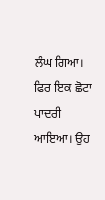ਲੰਘ ਗਿਆ। ਫਿਰ ਇਕ ਛੋਟਾ ਪਾਦਰੀ ਆਇਆ। ਉਹ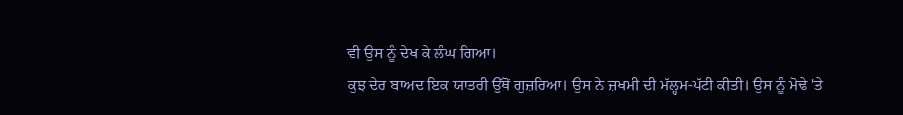ਵੀ ਉਸ ਨੂੰ ਦੇਖ ਕੇ ਲੰਘ ਗਿਆ।
ਕੁਝ ਦੇਰ ਬਾਅਦ ਇਕ ਯਾਤਰੀ ਉੱਥੋਂ ਗੁਜ਼ਰਿਆ। ਉਸ ਨੇ ਜ਼ਖਮੀ ਦੀ ਮੱਲ੍ਹਮ-ਪੱਟੀ ਕੀਤੀ। ਉਸ ਨੂੰ ਮੋਢੇ 'ਤੇ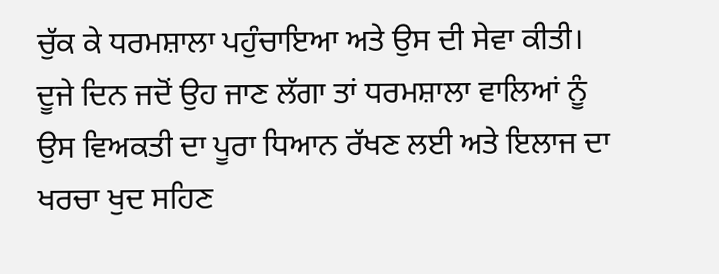ਚੁੱਕ ਕੇ ਧਰਮਸ਼ਾਲਾ ਪਹੁੰਚਾਇਆ ਅਤੇ ਉਸ ਦੀ ਸੇਵਾ ਕੀਤੀ। ਦੂਜੇ ਦਿਨ ਜਦੋਂ ਉਹ ਜਾਣ ਲੱਗਾ ਤਾਂ ਧਰਮਸ਼ਾਲਾ ਵਾਲਿਆਂ ਨੂੰ ਉਸ ਵਿਅਕਤੀ ਦਾ ਪੂਰਾ ਧਿਆਨ ਰੱਖਣ ਲਈ ਅਤੇ ਇਲਾਜ ਦਾ ਖਰਚਾ ਖੁਦ ਸਹਿਣ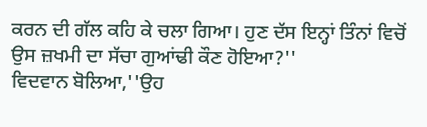ਕਰਨ ਦੀ ਗੱਲ ਕਹਿ ਕੇ ਚਲਾ ਗਿਆ। ਹੁਣ ਦੱਸ ਇਨ੍ਹਾਂ ਤਿੰਨਾਂ ਵਿਚੋਂ ਉਸ ਜ਼ਖਮੀ ਦਾ ਸੱਚਾ ਗੁਆਂਢੀ ਕੌਣ ਹੋਇਆ?''
ਵਿਦਵਾਨ ਬੋਲਿਆ,''ਉਹ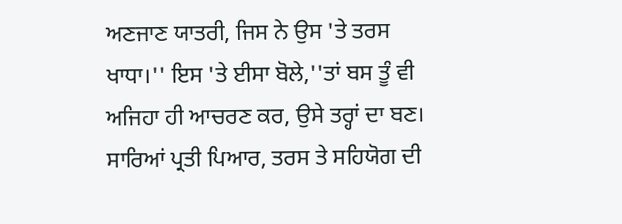ਅਣਜਾਣ ਯਾਤਰੀ, ਜਿਸ ਨੇ ਉਸ 'ਤੇ ਤਰਸ ਖਾਧਾ।'' ਇਸ 'ਤੇ ਈਸਾ ਬੋਲੇ,''ਤਾਂ ਬਸ ਤੂੰ ਵੀ ਅਜਿਹਾ ਹੀ ਆਚਰਣ ਕਰ, ਉਸੇ ਤਰ੍ਹਾਂ ਦਾ ਬਣ। ਸਾਰਿਆਂ ਪ੍ਰਤੀ ਪਿਆਰ, ਤਰਸ ਤੇ ਸਹਿਯੋਗ ਦੀ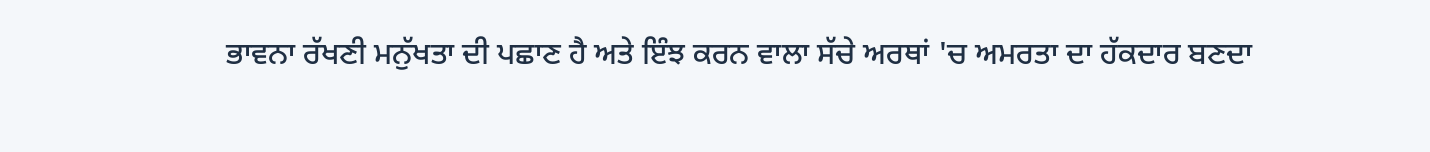ਭਾਵਨਾ ਰੱਖਣੀ ਮਨੁੱਖਤਾ ਦੀ ਪਛਾਣ ਹੈ ਅਤੇ ਇੰਝ ਕਰਨ ਵਾਲਾ ਸੱਚੇ ਅਰਥਾਂ 'ਚ ਅਮਰਤਾ ਦਾ ਹੱਕਦਾਰ ਬਣਦਾ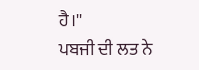ਹੈ।''
ਪਬਜੀ ਦੀ ਲਤ ਨੇ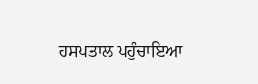ਹਸਪਤਾਲ ਪਹੁੰਚਾਇਆ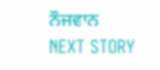ਨੌਜਵਾਨ
NEXT STORY